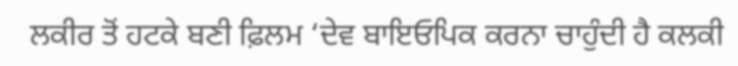ਲਕੀਰ ਤੋਂ ਹਟਕੇ ਬਣੀ ਫ਼ਿਲਮ ‘ਦੇਵ ਬਾਇਓਪਿਕ ਕਰਨਾ ਚਾਹੁੰਦੀ ਹੈ ਕਲਕੀ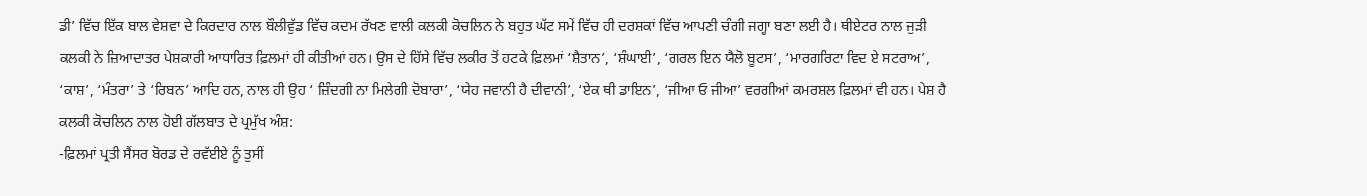ਡੀ’ ਵਿੱਚ ਇੱਕ ਬਾਲ ਵੇਸ਼ਵਾ ਦੇ ਕਿਰਦਾਰ ਨਾਲ ਬੌਲੀਵੁੱਡ ਵਿੱਚ ਕਦਮ ਰੱਖਣ ਵਾਲੀ ਕਲਕੀ ਕੋਚਲਿਨ ਨੇ ਬਹੁਤ ਘੱਟ ਸਮੇਂ ਵਿੱਚ ਹੀ ਦਰਸ਼ਕਾਂ ਵਿੱਚ ਆਪਣੀ ਚੰਗੀ ਜਗ੍ਹਾ ਬਣਾ ਲਈ ਹੈ। ਥੀਏਟਰ ਨਾਲ ਜੁੜੀ ਕਲਕੀ ਨੇ ਜ਼ਿਆਦਾਤਰ ਪੇਸ਼ਕਾਰੀ ਆਧਾਰਿਤ ਫ਼ਿਲਮਾਂ ਹੀ ਕੀਤੀਆਂ ਹਨ। ਉਸ ਦੇ ਹਿੱਸੇ ਵਿੱਚ ਲਕੀਰ ਤੋਂ ਹਟਕੇ ਫ਼ਿਲਮਾਂ ‘ਸ਼ੈਤਾਨ’, ‘ਸ਼ੰਘਾਈ’, ‘ਗਰਲ ਇਨ ਯੈਲੋ ਬੂਟਸ’, ‘ਮਾਰਗਰਿਟਾ ਵਿਦ ਏ ਸਟਰਾਅ’, ‘ਕਾਸ਼’, ‘ਮੰਤਰਾ’ ਤੇ ‘ਰਿਬਨ’ ਆਦਿ ਹਨ, ਨਾਲ ਹੀ ਉਹ ‘ ਜ਼ਿੰਦਗੀ ਨਾ ਮਿਲੇਗੀ ਦੋਬਾਰਾ’, ‘ਯੇਹ ਜਵਾਨੀ ਹੈ ਦੀਵਾਨੀ’, ‘ਏਕ ਥੀ ਡਾਇਨ’, ‘ਜੀਆ ਓ ਜੀਆ’ ਵਰਗੀਆਂ ਕਮਰਸ਼ਲ ਫ਼ਿਲਮਾਂ ਵੀ ਹਨ। ਪੇਸ਼ ਹੈ ਕਲਕੀ ਕੋਚਲਿਨ ਨਾਲ ਹੋਈ ਗੱਲਬਾਤ ਦੇ ਪ੍ਰਮੁੱਖ ਅੰਸ਼:
-ਫ਼ਿਲਮਾਂ ਪ੍ਰਤੀ ਸੈਂਸਰ ਬੋਰਡ ਦੇ ਰਵੱਈਏ ਨੂੰ ਤੁਸੀਂ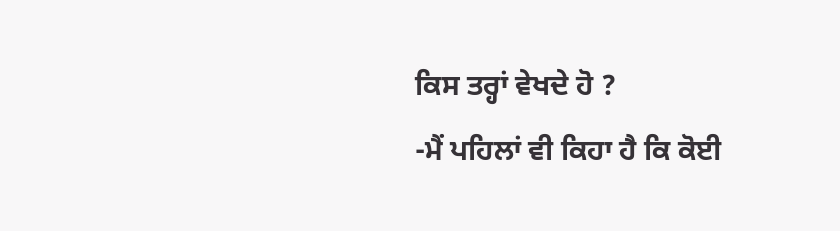ਕਿਸ ਤਰ੍ਹਾਂ ਵੇਖਦੇ ਹੋ ?
-ਮੈਂ ਪਹਿਲਾਂ ਵੀ ਕਿਹਾ ਹੈ ਕਿ ਕੋਈ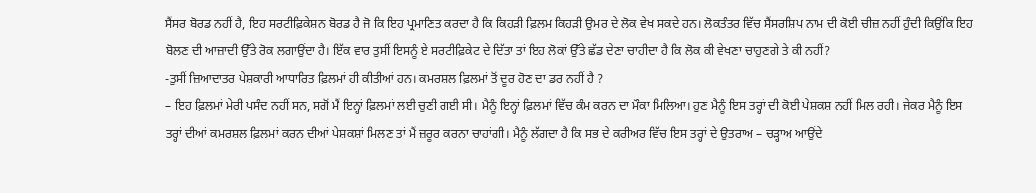ਸੈਂਸਰ ਬੋਰਡ ਨਹੀਂ ਹੈ, ਇਹ ਸਰਟੀਫ਼ਿਕੇਸ਼ਨ ਬੋਰਡ ਹੈ ਜੋ ਕਿ ਇਹ ਪ੍ਰਮਾਣਿਤ ਕਰਦਾ ਹੈ ਕਿ ਕਿਹੜੀ ਫ਼ਿਲਮ ਕਿਹੜੀ ਉਮਰ ਦੇ ਲੋਕ ਵੇਖ ਸਕਦੇ ਹਨ। ਲੋਕਤੰਤਰ ਵਿੱਚ ਸੈਂਸਰਸ਼ਿਪ ਨਾਮ ਦੀ ਕੋਈ ਚੀਜ਼ ਨਹੀਂ ਹੁੰਦੀ ਕਿਉਂਕਿ ਇਹ ਬੋਲਣ ਦੀ ਆਜ਼ਾਦੀ ਉੱਤੇ ਰੋਕ ਲਗਾਉਂਦਾ ਹੈ। ਇੱਕ ਵਾਰ ਤੁਸੀਂ ਇਸਨੂੰ ਏ ਸਰਟੀਫ਼ਿਕੇਟ ਦੇ ਦਿੱਤਾ ਤਾਂ ਇਹ ਲੋਕਾਂ ਉੱਤੇ ਛੱਡ ਦੇਣਾ ਚਾਹੀਦਾ ਹੈ ਕਿ ਲੋਕ ਕੀ ਵੇਖਣਾ ਚਾਹੁਣਗੇ ਤੇ ਕੀ ਨਹੀਂ?
-ਤੁਸੀਂ ਜ਼ਿਆਦਾਤਰ ਪੇਸ਼ਕਾਰੀ ਆਧਾਰਿਤ ਫ਼ਿਲਮਾਂ ਹੀ ਕੀਤੀਆਂ ਹਨ। ਕਮਰਸ਼ਲ ਫ਼ਿਲਮਾਂ ਤੋਂ ਦੂਰ ਹੋਣ ਦਾ ਡਰ ਨਹੀਂ ਹੈ ?
– ਇਹ ਫ਼ਿਲਮਾਂ ਮੇਰੀ ਪਸੰਦ ਨਹੀਂ ਸਨ, ਸਗੋਂ ਮੈਂ ਇਨ੍ਹਾਂ ਫ਼ਿਲਮਾਂ ਲਈ ਚੁਣੀ ਗਈ ਸੀ। ਮੈਨੂੰ ਇਨ੍ਹਾਂ ਫ਼ਿਲਮਾਂ ਵਿੱਚ ਕੰਮ ਕਰਨ ਦਾ ਮੌਕਾ ਮਿਲਿਆ। ਹੁਣ ਮੈਨੂੰ ਇਸ ਤਰ੍ਹਾਂ ਦੀ ਕੋਈ ਪੇਸ਼ਕਸ਼ ਨਹੀਂ ਮਿਲ ਰਹੀ। ਜੇਕਰ ਮੈਨੂੰ ਇਸ ਤਰ੍ਹਾਂ ਦੀਆਂ ਕਮਰਸ਼ਲ ਫ਼ਿਲਮਾਂ ਕਰਨ ਦੀਆਂ ਪੇਸ਼ਕਸ਼ਾਂ ਮਿਲਣ ਤਾਂ ਮੈਂ ਜ਼ਰੂਰ ਕਰਨਾ ਚਾਹਾਂਗੀ। ਮੈਨੂੰ ਲੱਗਦਾ ਹੈ ਕਿ ਸਭ ਦੇ ਕਰੀਅਰ ਵਿੱਚ ਇਸ ਤਰ੍ਹਾਂ ਦੇ ਉਤਰਾਅ – ਚੜ੍ਹਾਅ ਆਉਂਦੇ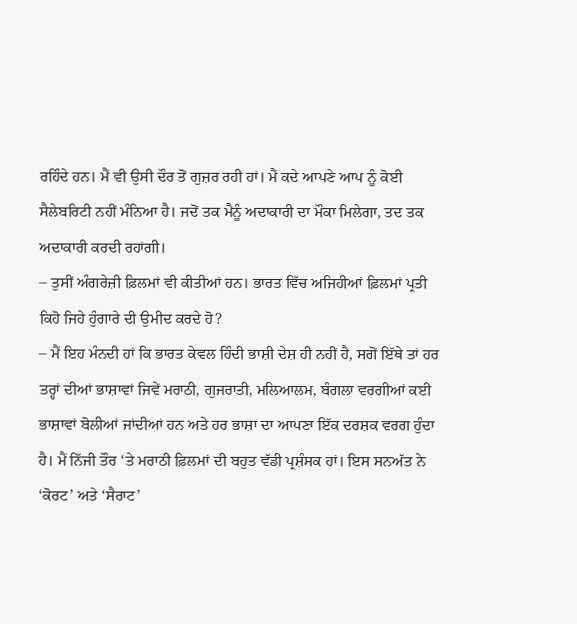ਰਹਿੰਦੇ ਹਨ। ਮੈਂ ਵੀ ਉਸੀ ਦੌਰ ਤੋਂ ਗੁਜ਼ਰ ਰਹੀ ਹਾਂ। ਮੈਂ ਕਦੇ ਆਪਣੇ ਆਪ ਨੂੰ ਕੋਈ ਸੈਲੇਬਰਿਟੀ ਨਹੀਂ ਮੰਨਿਆ ਹੈ। ਜਦੋਂ ਤਕ ਮੈਨੂੰ ਅਦਾਕਾਰੀ ਦਾ ਮੌਕਾ ਮਿਲੇਗਾ, ਤਦ ਤਕ ਅਦਾਕਾਰੀ ਕਰਦੀ ਰਹਾਂਗੀ।
– ਤੁਸੀਂ ਅੰਗਰੇਜ਼ੀ ਫ਼ਿਲਮਾਂ ਵੀ ਕੀਤੀਆਂ ਹਨ। ਭਾਰਤ ਵਿੱਚ ਅਜਿਹੀਆਂ ਫ਼ਿਲਮਾਂ ਪ੍ਰਤੀ ਕਿਹੋ ਜਿਹੇ ਹੁੰਗਾਰੇ ਦੀ ਉਮੀਦ ਕਰਦੇ ਹੋ?
– ਮੈਂ ਇਹ ਮੰਨਦੀ ਹਾਂ ਕਿ ਭਾਰਤ ਕੇਵਲ ਹਿੰਦੀ ਭਾਸ਼ੀ ਦੇਸ਼ ਹੀ ਨਹੀਂ ਹੈ, ਸਗੋਂ ਇੱਥੇ ਤਾਂ ਹਰ ਤਰ੍ਹਾਂ ਦੀਆਂ ਭਾਸ਼ਾਵਾਂ ਜਿਵੇਂ ਮਰਾਠੀ, ਗੁਜਰਾਤੀ, ਮਲਿਆਲਮ, ਬੰਗਲਾ ਵਰਗੀਆਂ ਕਈ ਭਾਸ਼ਾਵਾਂ ਬੋਲੀਆਂ ਜਾਂਦੀਆਂ ਹਨ ਅਤੇ ਹਰ ਭਾਸ਼ਾ ਦਾ ਆਪਣਾ ਇੱਕ ਦਰਸ਼ਕ ਵਰਗ ਹੁੰਦਾ ਹੈ। ਮੈਂ ਨਿੱਜੀ ਤੌਰ ‘ਤੇ ਮਰਾਠੀ ਫ਼ਿਲਮਾਂ ਦੀ ਬਹੁਤ ਵੱਡੀ ਪ੍ਰਸ਼ੰਸਕ ਹਾਂ। ਇਸ ਸਨਅੱਤ ਨੇ ‘ਕੋਰਟ’ ਅਤੇ ‘ਸੈਰਾਟ’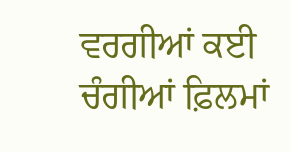ਵਰਗੀਆਂ ਕਈ ਚੰਗੀਆਂ ਫ਼ਿਲਮਾਂ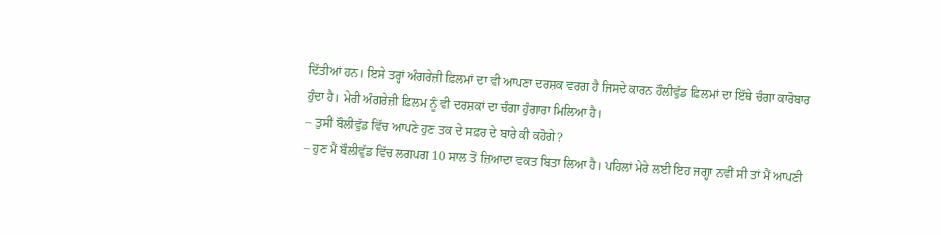ਦਿੱਤੀਆਂ ਹਨ। ਇਸੇ ਤਰ੍ਹਾਂ ਅੰਗਰੇਜ਼ੀ ਫ਼ਿਲਮਾਂ ਦਾ ਵੀ ਆਪਣਾ ਦਰਸ਼ਕ ਵਰਗ ਹੈ ਜਿਸਦੇ ਕਾਰਨ ਹੌਲੀਵੁੱਡ ਫ਼ਿਲਮਾਂ ਦਾ ਇੱਥੇ ਚੰਗਾ ਕਾਰੋਬਾਰ ਹੁੰਦਾ ਹੈ। ਮੇਰੀ ਅੰਗਰੇਜ਼ੀ ਫ਼ਿਲਮ ਨੂੰ ਵੀ ਦਰਸ਼ਕਾਂ ਦਾ ਚੰਗਾ ਹੁੰਗਾਰਾ ਮਿਲਿਆ ਹੈ।
– ਤੁਸੀਂ ਬੌਲੀਵੁੱਡ ਵਿੱਚ ਆਪਣੇ ਹੁਣ ਤਕ ਦੇ ਸਫ਼ਰ ਦੇ ਬਾਰੇ ਕੀ ਕਹੋਗੇ?
– ਹੁਣ ਮੈਂ ਬੌਲੀਵੁੱਡ ਵਿੱਚ ਲਗਪਗ 10 ਸਾਲ ਤੋਂ ਜ਼ਿਆਦਾ ਵਕਤ ਬਿਤਾ ਲਿਆ ਹੈ। ਪਹਿਲਾਂ ਮੇਰੇ ਲਈ ਇਹ ਜਗ੍ਹਾ ਨਵੀਂ ਸੀ ਤਾਂ ਮੈਂ ਆਪਣੀ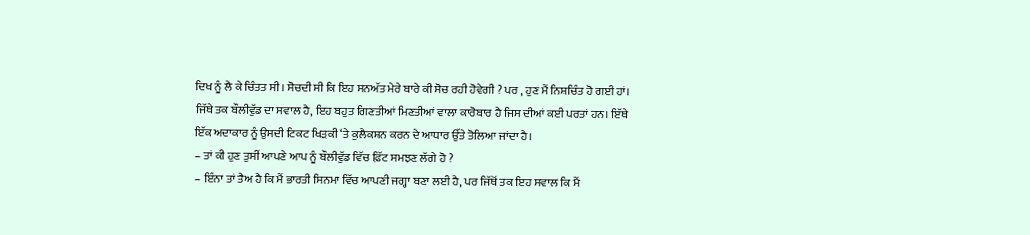ਦਿਖ ਨੂੰ ਲੈ ਕੇ ਚਿੰਤਤ ਸੀ। ਸੋਚਦੀ ਸੀ ਕਿ ਇਹ ਸਨਅੱਤ ਮੇਰੇ ਬਾਰੇ ਕੀ ਸੋਚ ਰਹੀ ਹੋਵੇਗੀ ? ਪਰ , ਹੁਣ ਮੈਂ ਨਿਸ਼ਚਿੰਤ ਹੋ ਗਈ ਹਾਂ। ਜਿੱਥੇ ਤਕ ਬੌਲੀਵੁੱਡ ਦਾ ਸਵਾਲ ਹੈ, ਇਹ ਬਹੁਤ ਗਿਣਤੀਆਂ ਮਿਣਤੀਆਂ ਵਾਲਾ ਕਾਰੋਬਾਰ ਹੈ ਜਿਸ ਦੀਆਂ ਕਈ ਪਰਤਾਂ ਹਨ। ਇੱਥੇ ਇੱਕ ਅਦਾਕਾਰ ਨੂੰ ਉਸਦੀ ਟਿਕਟ ਖਿੜਕੀ ‘ਤੇ ਕੁਲੈਕਸ਼ਨ ਕਰਨ ਦੇ ਆਧਾਰ ਉੱਤੇ ਤੋਲਿਆ ਜਾਂਦਾ ਹੈ।
– ਤਾਂ ਕੀ ਹੁਣ ਤੁਸੀਂ ਆਪਣੇ ਆਪ ਨੂੰ ਬੌਲੀਵੁੱਡ ਵਿੱਚ ਫ਼ਿੱਟ ਸਮਝਣ ਲੱਗੇ ਹੋ ?
– ਇੰਨਾ ਤਾਂ ਤੈਅ ਹੈ ਕਿ ਮੈਂ ਭਾਰਤੀ ਸਿਨਮਾ ਵਿੱਚ ਆਪਣੀ ਜਗ੍ਹਾ ਬਣਾ ਲਈ ਹੈ, ਪਰ ਜਿੱਥੋਂ ਤਕ ਇਹ ਸਵਾਲ ਕਿ ਮੈਂ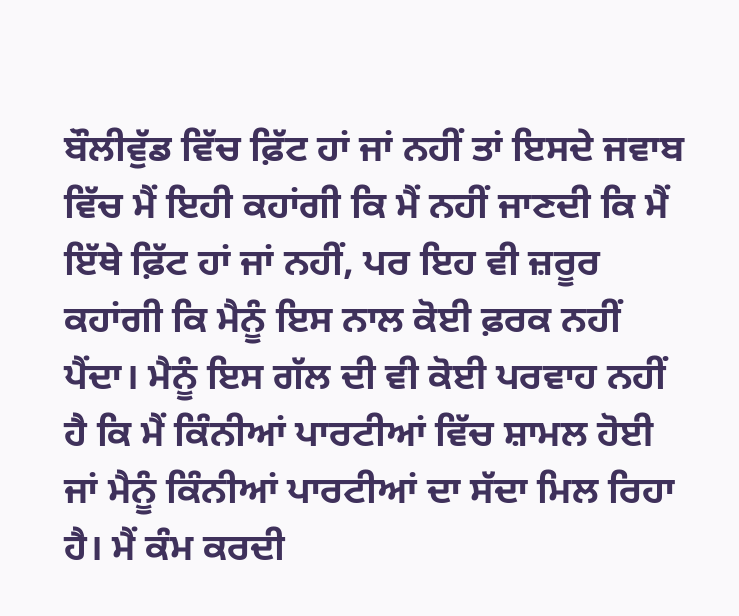ਬੌਲੀਵੁੱਡ ਵਿੱਚ ਫ਼ਿੱਟ ਹਾਂ ਜਾਂ ਨਹੀਂ ਤਾਂ ਇਸਦੇ ਜਵਾਬ ਵਿੱਚ ਮੈਂ ਇਹੀ ਕਹਾਂਗੀ ਕਿ ਮੈਂ ਨਹੀਂ ਜਾਣਦੀ ਕਿ ਮੈਂ ਇੱਥੇ ਫ਼ਿੱਟ ਹਾਂ ਜਾਂ ਨਹੀਂ, ਪਰ ਇਹ ਵੀ ਜ਼ਰੂਰ ਕਹਾਂਗੀ ਕਿ ਮੈਨੂੰ ਇਸ ਨਾਲ ਕੋਈ ਫ਼ਰਕ ਨਹੀਂ ਪੈਂਦਾ। ਮੈਨੂੰ ਇਸ ਗੱਲ ਦੀ ਵੀ ਕੋਈ ਪਰਵਾਹ ਨਹੀਂ ਹੈ ਕਿ ਮੈਂ ਕਿੰਨੀਆਂ ਪਾਰਟੀਆਂ ਵਿੱਚ ਸ਼ਾਮਲ ਹੋਈ ਜਾਂ ਮੈਨੂੰ ਕਿੰਨੀਆਂ ਪਾਰਟੀਆਂ ਦਾ ਸੱਦਾ ਮਿਲ ਰਿਹਾ ਹੈ। ਮੈਂ ਕੰਮ ਕਰਦੀ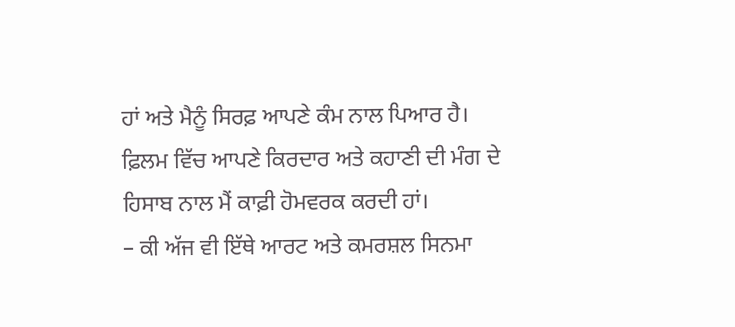ਹਾਂ ਅਤੇ ਮੈਨੂੰ ਸਿਰਫ਼ ਆਪਣੇ ਕੰਮ ਨਾਲ ਪਿਆਰ ਹੈ। ਫ਼ਿਲਮ ਵਿੱਚ ਆਪਣੇ ਕਿਰਦਾਰ ਅਤੇ ਕਹਾਣੀ ਦੀ ਮੰਗ ਦੇ ਹਿਸਾਬ ਨਾਲ ਮੈਂ ਕਾਫ਼ੀ ਹੋਮਵਰਕ ਕਰਦੀ ਹਾਂ।
– ਕੀ ਅੱਜ ਵੀ ਇੱਥੇ ਆਰਟ ਅਤੇ ਕਮਰਸ਼ਲ ਸਿਨਮਾ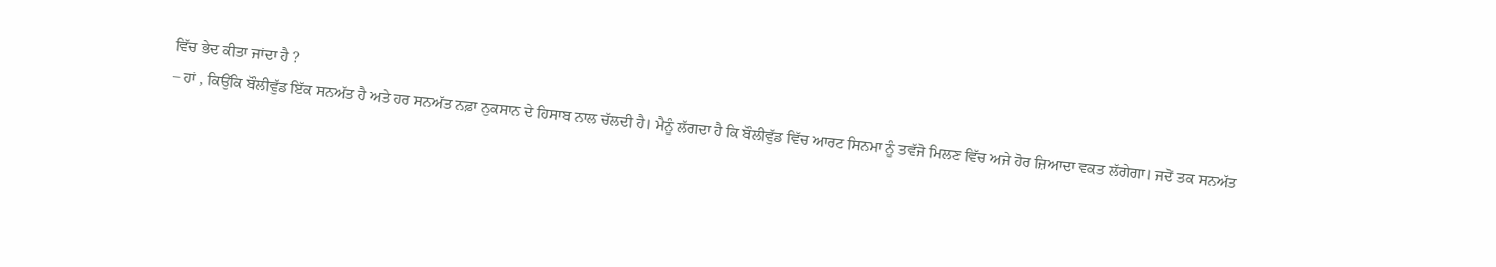ਵਿੱਚ ਭੇਦ ਕੀਤਾ ਜਾਂਦਾ ਹੈ ?
– ਹਾਂ , ਕਿਉਂਕਿ ਬੌਲੀਵੁੱਡ ਇੱਕ ਸਨਅੱਤ ਹੈ ਅਤੇ ਹਰ ਸਨਅੱਤ ਨਫ਼ਾ ਨੁਕਸਾਨ ਦੇ ਹਿਸਾਬ ਨਾਲ ਚੱਲਦੀ ਹੈ। ਮੈਨੂੰ ਲੱਗਦਾ ਹੈ ਕਿ ਬੌਲੀਵੁੱਡ ਵਿੱਚ ਆਰਟ ਸਿਨਮਾ ਨੂੰ ਤਵੱਜੋ ਮਿਲਣ ਵਿੱਚ ਅਜੇ ਹੋਰ ਜ਼ਿਆਦਾ ਵਕਤ ਲੱਗੇਗਾ। ਜਦੋਂ ਤਕ ਸਨਅੱਤ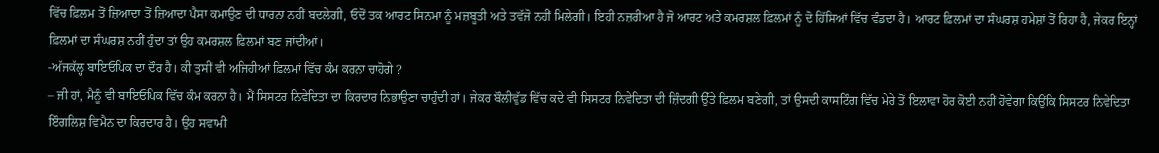ਵਿੱਚ ਫ਼ਿਲਮ ਤੋਂ ਜ਼ਿਆਦਾ ਤੋਂ ਜ਼ਿਆਦਾ ਪੈਸਾ ਕਮਾਉਣ ਦੀ ਧਾਰਨਾ ਨਹੀਂ ਬਦਲੇਗੀ, ਓਦੋਂ ਤਕ ਆਰਟ ਸਿਨਮਾ ਨੂੰ ਮਜ਼ਬੂਤੀ ਅਤੇ ਤਵੱਜੋ ਨਹੀਂ ਮਿਲੇਗੀ। ਇਹੀ ਨਜ਼ਰੀਆ ਹੈ ਜੋ ਆਰਟ ਅਤੇ ਕਮਰਸ਼ਲ ਫ਼ਿਲਮਾਂ ਨੂੰ ਦੋ ਹਿੱਸਿਆਂ ਵਿੱਚ ਵੰਡਦਾ ਹੈ। ਆਰਟ ਫ਼ਿਲਮਾਂ ਦਾ ਸੰਘਰਸ਼ ਹਮੇਸ਼ਾਂ ਤੋਂ ਰਿਹਾ ਹੈ, ਜੇਕਰ ਇਨ੍ਹਾਂ ਫ਼ਿਲਮਾਂ ਦਾ ਸੰਘਰਸ਼ ਨਹੀਂ ਹੁੰਦਾ ਤਾਂ ਉਹ ਕਮਰਸ਼ਲ ਫ਼ਿਲਮਾਂ ਬਣ ਜਾਂਦੀਆਂ।
-ਅੱਜਕੱਲ੍ਹ ਬਾਇਓਪਿਕ ਦਾ ਦੌਰ ਹੈ। ਕੀ ਤੁਸੀਂ ਵੀ ਅਜਿਹੀਆਂ ਫ਼ਿਲਮਾਂ ਵਿੱਚ ਕੰਮ ਕਰਨਾ ਚਾਹੋਗੇ ?
– ਜੀ ਹਾਂ, ਮੈਨੂੰ ਵੀ ਬਾਇਓਪਿਕ ਵਿੱਚ ਕੰਮ ਕਰਨਾ ਹੈ। ਮੈਂ ਸਿਸਟਰ ਨਿਵੇਦਿਤਾ ਦਾ ਕਿਰਦਾਰ ਨਿਭਾਉਣਾ ਚਾਹੁੰਦੀ ਹਾਂ। ਜੇਕਰ ਬੌਲੀਵੁੱਡ ਵਿੱਚ ਕਦੇ ਵੀ ਸਿਸਟਰ ਨਿਵੇਦਿਤਾ ਦੀ ਜ਼ਿੰਦਗੀ ਉੱਤੇ ਫ਼ਿਲਮ ਬਣੇਗੀ, ਤਾਂ ਉਸਦੀ ਕਾਸਟਿੰਗ ਵਿੱਚ ਮੇਰੇ ਤੋਂ ਇਲਾਵਾ ਹੋਰ ਕੋਈ ਨਹੀਂ ਹੋਵੇਗਾ ਕਿਉਂਕਿ ਸਿਸਟਰ ਨਿਵੇਦਿਤਾ ਇੰਗਲਿਸ਼ ਵਿਮੈਨ ਦਾ ਕਿਰਦਾਰ ਹੈ। ਉਹ ਸਵਾਮੀ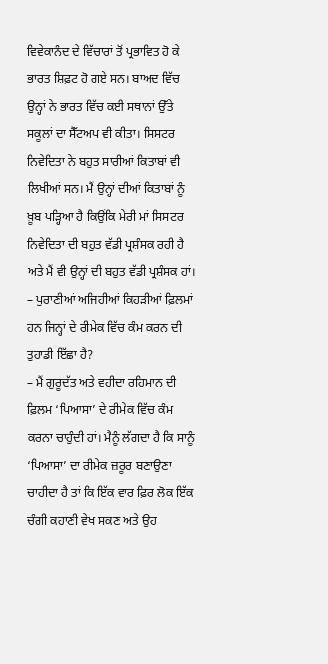ਵਿਵੇਕਾਨੰਦ ਦੇ ਵਿੱਚਾਰਾਂ ਤੋਂ ਪ੍ਰਭਾਵਿਤ ਹੋ ਕੇ ਭਾਰਤ ਸ਼ਿਫ਼ਟ ਹੋ ਗਏ ਸਨ। ਬਾਅਦ ਵਿੱਚ ਉਨ੍ਹਾਂ ਨੇ ਭਾਰਤ ਵਿੱਚ ਕਈ ਸਥਾਨਾਂ ਉੱਤੇ ਸਕੂਲਾਂ ਦਾ ਸੈੱਟਅਪ ਵੀ ਕੀਤਾ। ਸਿਸਟਰ ਨਿਵੇਦਿਤਾ ਨੇ ਬਹੁਤ ਸਾਰੀਆਂ ਕਿਤਾਬਾਂ ਵੀ ਲਿਖੀਆਂ ਸਨ। ਮੈਂ ਉਨ੍ਹਾਂ ਦੀਆਂ ਕਿਤਾਬਾਂ ਨੂੰ ਖ਼ੂਬ ਪੜ੍ਹਿਆ ਹੈ ਕਿਉਂਕਿ ਮੇਰੀ ਮਾਂ ਸਿਸਟਰ ਨਿਵੇਦਿਤਾ ਦੀ ਬਹੁਤ ਵੱਡੀ ਪ੍ਰਸ਼ੰਸਕ ਰਹੀ ਹੈ ਅਤੇ ਮੈਂ ਵੀ ਉਨ੍ਹਾਂ ਦੀ ਬਹੁਤ ਵੱਡੀ ਪ੍ਰਸ਼ੰਸਕ ਹਾਂ।
– ਪੁਰਾਣੀਆਂ ਅਜਿਹੀਆਂ ਕਿਹੜੀਆਂ ਫ਼ਿਲਮਾਂ ਹਨ ਜਿਨ੍ਹਾਂ ਦੇ ਰੀਮੇਕ ਵਿੱਚ ਕੰਮ ਕਰਨ ਦੀ ਤੁਹਾਡੀ ਇੱਛਾ ਹੈ?
– ਮੈਂ ਗੁਰੂਦੱਤ ਅਤੇ ਵਹੀਦਾ ਰਹਿਮਾਨ ਦੀ ਫ਼ਿਲਮ ‘ਪਿਆਸਾ’ ਦੇ ਰੀਮੇਕ ਵਿੱਚ ਕੰਮ ਕਰਨਾ ਚਾਹੁੰਦੀ ਹਾਂ। ਮੈਨੂੰ ਲੱਗਦਾ ਹੈ ਕਿ ਸਾਨੂੰ ‘ਪਿਆਸਾ’ ਦਾ ਰੀਮੇਕ ਜ਼ਰੂਰ ਬਣਾਉਣਾ ਚਾਹੀਦਾ ਹੈ ਤਾਂ ਕਿ ਇੱਕ ਵਾਰ ਫ਼ਿਰ ਲੋਕ ਇੱਕ ਚੰਗੀ ਕਹਾਣੀ ਵੇਖ ਸਕਣ ਅਤੇ ਉਹ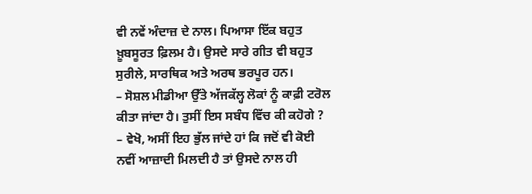ਵੀ ਨਵੇਂ ਅੰਦਾਜ਼ ਦੇ ਨਾਲ। ਪਿਆਸਾ ਇੱਕ ਬਹੁਤ ਖ਼ੂਬਸੂਰਤ ਫ਼ਿਲਮ ਹੈ। ਉਸਦੇ ਸਾਰੇ ਗੀਤ ਵੀ ਬਹੁਤ ਸੁਰੀਲੇ, ਸਾਰਥਿਕ ਅਤੇ ਅਰਥ ਭਰਪੂਰ ਹਨ।
– ਸੋਸ਼ਲ ਮੀਡੀਆ ਉੱਤੇ ਅੱਜਕੱਲ੍ਹ ਲੋਕਾਂ ਨੂੰ ਕਾਫ਼ੀ ਟਰੋਲ ਕੀਤਾ ਜਾਂਦਾ ਹੈ। ਤੁਸੀਂ ਇਸ ਸਬੰਧ ਵਿੱਚ ਕੀ ਕਹੋਗੇ ?
– ਵੇਖੋ, ਅਸੀਂ ਇਹ ਭੁੱਲ ਜਾਂਦੇ ਹਾਂ ਕਿ ਜਦੋਂ ਵੀ ਕੋਈ ਨਵੀਂ ਆਜ਼ਾਦੀ ਮਿਲਦੀ ਹੈ ਤਾਂ ਉਸਦੇ ਨਾਲ ਹੀ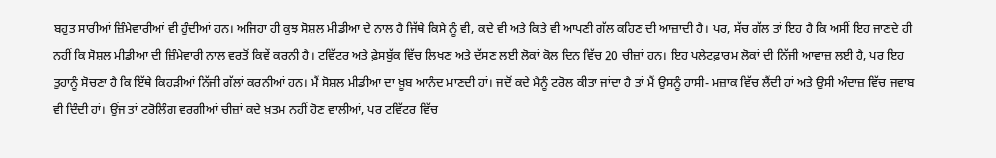ਬਹੁਤ ਸਾਰੀਆਂ ਜ਼ਿੰਮੇਵਾਰੀਆਂ ਵੀ ਹੁੰਦੀਆਂ ਹਨ। ਅਜਿਹਾ ਹੀ ਕੁਝ ਸੋਸ਼ਲ ਮੀਡੀਆ ਦੇ ਨਾਲ ਹੈ ਜਿੱਥੇ ਕਿਸੇ ਨੂੰ ਵੀ, ਕਦੇ ਵੀ ਅਤੇ ਕਿਤੇ ਵੀ ਆਪਣੀ ਗੱਲ ਕਹਿਣ ਦੀ ਆਜ਼ਾਦੀ ਹੈ। ਪਰ, ਸੱਚ ਗੱਲ ਤਾਂ ਇਹ ਹੈ ਕਿ ਅਸੀਂ ਇਹ ਜਾਣਦੇ ਹੀ ਨਹੀਂ ਕਿ ਸੋਸ਼ਲ ਮੀਡੀਆ ਦੀ ਜ਼ਿੰਮੇਵਾਰੀ ਨਾਲ ਵਰਤੋਂ ਕਿਵੇਂ ਕਰਨੀ ਹੈ। ਟਵਿੱਟਰ ਅਤੇ ਫ਼ੇਸਬੁੱਕ ਵਿੱਚ ਲਿਖਣ ਅਤੇ ਦੱਸਣ ਲਈ ਲੋਕਾਂ ਕੋਲ ਦਿਨ ਵਿੱਚ 20 ਚੀਜ਼ਾਂ ਹਨ। ਇਹ ਪਲੇਟਫ਼ਾਰਮ ਲੋਕਾਂ ਦੀ ਨਿੱਜੀ ਆਵਾਜ਼ ਲਈ ਹੈ, ਪਰ ਇਹ ਤੁਹਾਨੂੰ ਸੋਚਣਾ ਹੈ ਕਿ ਇੱਥੇ ਕਿਹੜੀਆਂ ਨਿੱਜੀ ਗੱਲਾਂ ਕਰਨੀਆਂ ਹਨ। ਮੈਂ ਸੋਸ਼ਲ ਮੀਡੀਆ ਦਾ ਖ਼ੂਬ ਆਨੰਦ ਮਾਣਦੀ ਹਾਂ। ਜਦੋਂ ਕਦੇ ਮੈਨੂੰ ਟਰੋਲ ਕੀਤਾ ਜਾਂਦਾ ਹੈ ਤਾਂ ਮੈਂ ਉਸਨੂੰ ਹਾਸੀ- ਮਜ਼ਾਕ ਵਿੱਚ ਲੈਂਦੀ ਹਾਂ ਅਤੇ ਉਸੀ ਅੰਦਾਜ਼ ਵਿੱਚ ਜਵਾਬ ਵੀ ਦਿੰਦੀ ਹਾਂ। ਉਂਜ ਤਾਂ ਟਰੋਲਿੰਗ ਵਰਗੀਆਂ ਚੀਜ਼ਾਂ ਕਦੇ ਖ਼ਤਮ ਨਹੀਂ ਹੋਣ ਵਾਲੀਆਂ, ਪਰ ਟਵਿੱਟਰ ਵਿੱਚ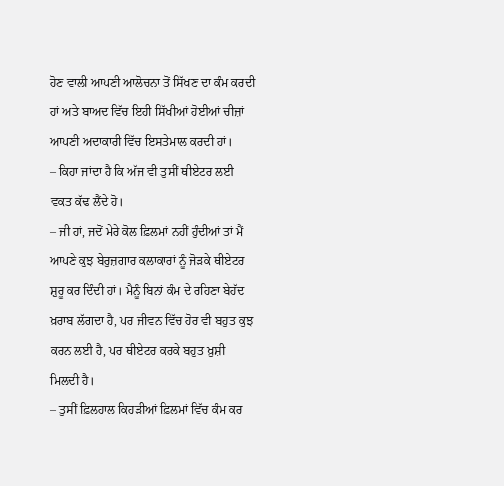ਹੋਣ ਵਾਲੀ ਆਪਣੀ ਆਲੋਚਨਾ ਤੋਂ ਸਿੱਖਣ ਦਾ ਕੰਮ ਕਰਦੀ ਹਾਂ ਅਤੇ ਬਾਅਦ ਵਿੱਚ ਇਹੀ ਸਿੱਖੀਆਂ ਹੋਈਆਂ ਚੀਜ਼ਾਂ ਆਪਣੀ ਅਦਾਕਾਰੀ ਵਿੱਚ ਇਸਤੇਮਾਲ ਕਰਦੀ ਹਾਂ।
– ਕਿਹਾ ਜਾਂਦਾ ਹੈ ਕਿ ਅੱਜ ਵੀ ਤੁਸੀਂ ਥੀਏਟਰ ਲਈ ਵਕਤ ਕੱਢ ਲੈਂਦੇ ਹੋ।
– ਜੀ ਹਾਂ, ਜਦੋਂ ਮੇਰੇ ਕੋਲ ਫ਼ਿਲਮਾਂ ਨਹੀਂ ਹੁੰਦੀਆਂ ਤਾਂ ਮੈਂ ਆਪਣੇ ਕੁਝ ਬੇਰੁਜ਼ਗਾਰ ਕਲਾਕਾਰਾਂ ਨੂੰ ਜੋੜਕੇ ਥੀਏਟਰ ਸ਼ੁਰੂ ਕਰ ਦਿੰਦੀ ਹਾਂ। ਮੈਨੂੰ ਬਿਨਾਂ ਕੰਮ ਦੇ ਰਹਿਣਾ ਬੇਹੱਦ ਖ਼ਰਾਬ ਲੱਗਦਾ ਹੈ, ਪਰ ਜੀਵਨ ਵਿੱਚ ਹੋਰ ਵੀ ਬਹੁਤ ਕੁਝ ਕਰਨ ਲਈ ਹੈ, ਪਰ ਥੀਏਟਰ ਕਰਕੇ ਬਹੁਤ ਖ਼ੁਸ਼ੀ ਮਿਲਦੀ ਹੈ।
– ਤੁਸੀਂ ਫ਼ਿਲਹਾਲ ਕਿਹੜੀਆਂ ਫ਼ਿਲਮਾਂ ਵਿੱਚ ਕੰਮ ਕਰ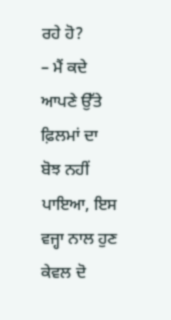ਰਹੇ ਹੋ?
– ਮੈਂ ਕਦੇ ਆਪਣੇ ਉੱਤੇ ਫ਼ਿਲਮਾਂ ਦਾ ਬੋਝ ਨਹੀਂ ਪਾਇਆ, ਇਸ ਵਜ੍ਹਾ ਨਾਲ ਹੁਣ ਕੇਵਲ ਦੋ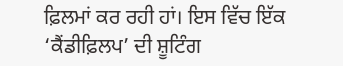ਫ਼ਿਲਮਾਂ ਕਰ ਰਹੀ ਹਾਂ। ਇਸ ਵਿੱਚ ਇੱਕ ‘ਕੈਂਡੀਫ਼ਿਲਪ’ ਦੀ ਸ਼ੂਟਿੰਗ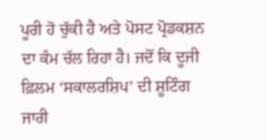ਪੂਰੀ ਹੋ ਚੁੱਕੀ ਹੈ ਅਤੇ ਪੋਸਟ ਪ੍ਰੋਡਕਸ਼ਨ ਦਾ ਕੰਮ ਚੱਲ ਰਿਹਾ ਹੈ। ਜਦੋਂ ਕਿ ਦੂਜੀ ਫ਼ਿਲਮ ‘ਸਕਾਲਰਸ਼ਿਪ’ ਦੀ ਸ਼ੂਟਿੰਗ ਜਾਰੀ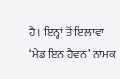ਹੈ। ਇਨ੍ਹਾਂ ਤੋਂ ਇਲਾਵਾ ‘ਮੇਡ ਇਨ ਹੈਵਨ’ ਨਾਮਕ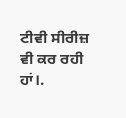ਟੀਵੀ ਸੀਰੀਜ਼ ਵੀ ਕਰ ਰਹੀ ਹਾਂ।.